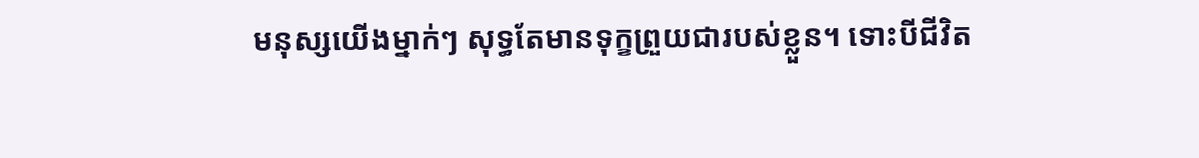មនុស្សយើងម្នាក់ៗ សុទ្ធតែមានទុក្ខព្រួយជារបស់ខ្លួន។ ទោះបីជីវិត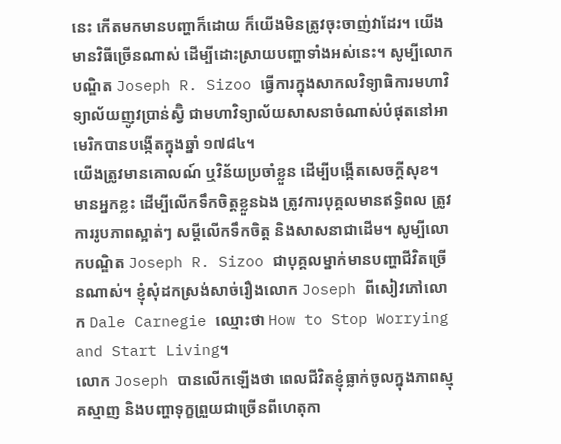នេះ កើតមកមានបញ្ហាក៏ដោយ ក៏យើងមិនត្រូវចុះចាញ់វាដែរ។ យើងមានវិធីច្រើនណាស់ ដើម្បីដោះស្រាយបញ្ហាទាំងអស់នេះ។ សូម្បីលោកបណ្ឌិត Joseph R. Sizoo ធ្វើការក្នុងសាកលវិទ្យាធិការមហាវិទ្យាល័យញូវប្រាន់ស្វ៊ិ ជាមហាវិទ្យាល័យសាសនាចំណាស់បំផុតនៅអាមេរិកបានបង្កើតក្នុងឆ្នាំ ១៧៨៤។
យើងត្រូវមានគោលណ៍ ឬវិន័យប្រចាំខ្លួន ដើម្បីបង្កើតសេចក្តីសុខ។ មានអ្នកខ្លះ ដើម្បីលើកទឹកចិត្តខ្លួនឯង ត្រូវការបុគ្គលមានឥទ្ធិពល ត្រូវការរូបភាពស្អាត់ៗ សម្តីលើកទឹកចិត្ត និងសាសនាជាដើម។ សូម្បីលោកបណ្ឌិត Joseph R. Sizoo ជាបុគ្គលម្នាក់មានបញ្ហាជីវិតច្រើនណាស់។ ខ្ញុំសុំដកស្រង់សាច់រឿងលោក Joseph ពីសៀវភៅលោក Dale Carnegie ឈ្មោះថា How to Stop Worrying and Start Living។
លោក Joseph បានលើកឡើងថា ពេលជីវិតខ្ញុំធ្លាក់ចូលក្នុងភាពស្មុគស្មាញ និងបញ្ហាទុក្ខព្រួយជាច្រើនពីហេតុកា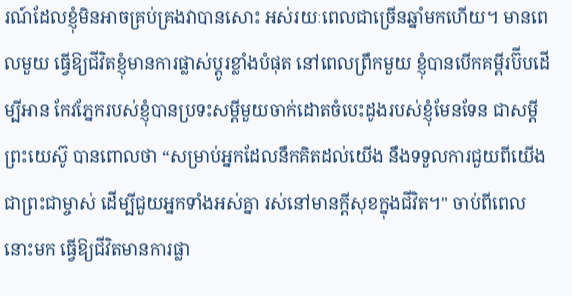រណ៍ដែលខ្ញុំមិនអាចគ្រប់គ្រងវាបានសោះ អស់រយៈពេលជាច្រើនឆ្នាំមកហើយ។ មានពេលមួយ ធ្វើឱ្យជីវិតខ្ញុំមានការផ្លាស់ប្តូរខ្លាំងបំផុត នៅពេលព្រឹកមួយ ខ្ញុំបានបើកគម្ពីរប៊ីបដើម្បីអាន កែវភ្នែករបស់ខ្ញុំបានប្រទះសម្តីមួយចាក់ដោតចំបេះដូងរបស់ខ្ញុំមែនទែន ជាសម្តីព្រះយេស៊ូ បានពោលថា “សម្រាប់អ្នកដែលនឹកគិតដល់យើង នឹងទទួលការជួយពីយើងជាព្រះជាម្ចាស់ ដើម្បីជួយអ្នកទាំងអស់គ្នា រស់នៅមានក្តីសុខក្នុងជីវិត។" ចាប់ពីពេលនោះមក ធ្វើឱ្យជីវិតមានការផ្លា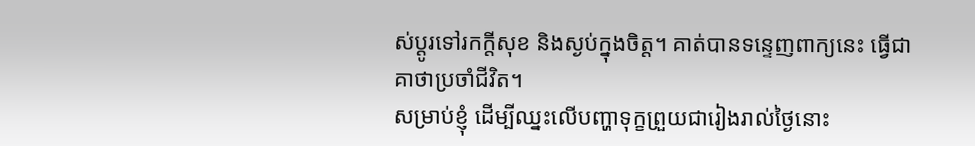ស់ប្ដូរទៅរកក្តីសុខ និងស្ងប់ក្នុងចិត្ត។ គាត់បានទន្ទេញពាក្យនេះ ធ្វើជាគាថាប្រចាំជីវិត។
សម្រាប់ខ្ញុំ ដើម្បីឈ្នះលើបញ្ហាទុក្ខព្រួយជារៀងរាល់ថ្ងៃនោះ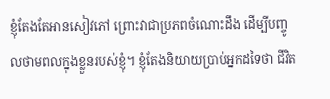ខ្ញុំតែងតែអានសៀវភៅ ព្រោះវាជាប្រភពចំណោះដឹង ដើម្បីបញ្ចូលថាមពលក្នុងខ្លួនរបស់ខ្ញុំ។ ខ្ញុំតែងនិយាយប្រាប់អ្នកដទៃថា ជីវិត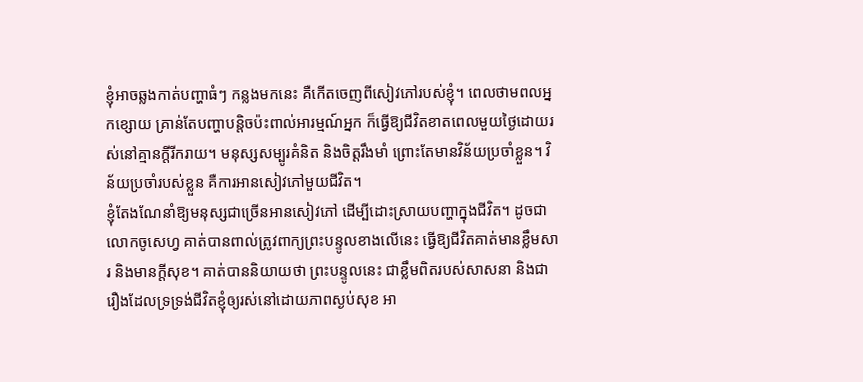ខ្ញុំអាចឆ្លងកាត់បញ្ហាធំៗ កន្លងមកនេះ គឺកើតចេញពីសៀវភៅរបស់ខ្ញុំ។ ពេលថាមពលអ្នកខ្សោយ គ្រាន់តែបញ្ហាបន្តិចប៉ះពាល់អារម្មណ៍អ្នក ក៏ធ្វើឱ្យជីវិតខាតពេលមួយថ្ងៃដោយរស់នៅគ្មានក្តីរីករាយ។ មនុស្សសម្បូរគំនិត និងចិត្តរឹងមាំ ព្រោះតែមានវិន័យប្រចាំខ្លួន។ វិន័យប្រចាំរបស់ខ្លួន គឺការអានសៀវភៅមួយជីវិត។
ខ្ញុំតែងណែនាំឱ្យមនុស្សជាច្រើនអានសៀវភៅ ដើម្បីដោះស្រាយបញ្ហាក្នុងជីវិត។ ដូចជាលោកចូសេហ្វ គាត់បានពាល់ត្រូវពាក្យព្រះបន្ទូលខាងលើនេះ ធ្វើឱ្យជីវិតគាត់មានខ្លឹមសារ និងមានក្តីសុខ។ គាត់បាននិយាយថា ព្រះបន្ទូលនេះ ជាខ្លឹមពិតរបស់សាសនា និងជារឿងដែលទ្រទ្រង់ជីវិតខ្ញុំឲ្យរស់នៅដោយភាពស្ងប់សុខ អា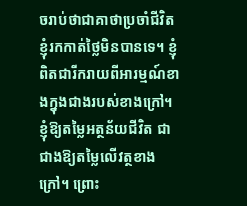ចរាប់ថាជាគាថាប្រចាំជីវិតខ្ញុំរកកាត់ថ្លៃមិនបានទេ។ ខ្ញុំពិតជារីករាយពីអារម្មណ៍ខាងក្នុងជាងរបស់ខាងក្រៅ។ ខ្ញុំឱ្យតម្លៃអត្ថន័យជីវិត ជាជាងឱ្យតម្លៃលើវត្ថខាងក្រៅ។ ព្រោះ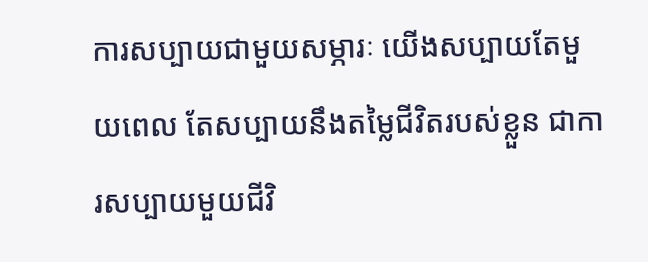ការសប្បាយជាមួយសម្ភារៈ យើងសប្បាយតែមួយពេល តែសប្បាយនឹងតម្លៃជីវិតរបស់ខ្លួន ជាការសប្បាយមួយជីវិ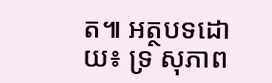ត៕ អត្ថបទដោយ៖ ទ្រ សុភាព